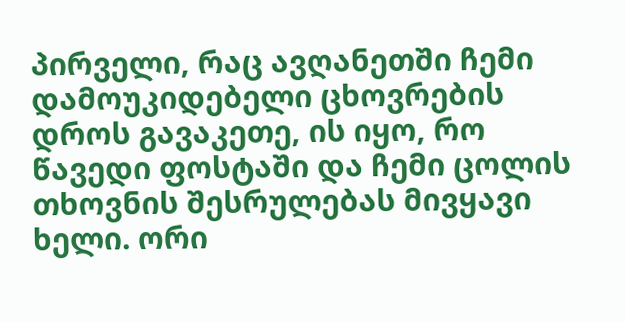პირველი, რაც ავღანეთში ჩემი დამოუკიდებელი ცხოვრების დროს გავაკეთე, ის იყო, რო წავედი ფოსტაში და ჩემი ცოლის თხოვნის შესრულებას მივყავი ხელი. ორი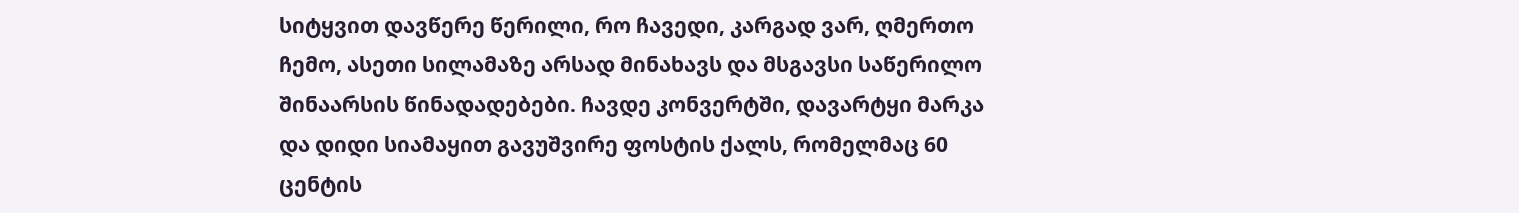სიტყვით დავწერე წერილი, რო ჩავედი, კარგად ვარ, ღმერთო ჩემო, ასეთი სილამაზე არსად მინახავს და მსგავსი საწერილო შინაარსის წინადადებები. ჩავდე კონვერტში, დავარტყი მარკა და დიდი სიამაყით გავუშვირე ფოსტის ქალს, რომელმაც 60 ცენტის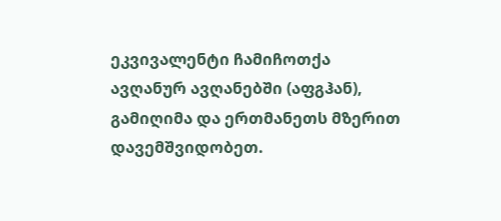ეკვივალენტი ჩამიჩოთქა ავღანურ ავღანებში (აფგჰან), გამიღიმა და ერთმანეთს მზერით დავემშვიდობეთ.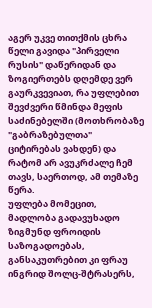აგერ უკვე თითქმის ცხრა წელი გავიდა "პირველი რუსის" დაწერიდან და ზოგიერთებს დღემდე ვერ გაურკვევიათ, რა უფლებით შევძვერი წმინდა მეფის საძინებელში (მოთხრობაზე "გაბრაზებულთა" ციტირებას ვახდენ) და რატომ არ ავუკრძალე ჩემ თავს, საერთოდ, ამ თემაზე წერა.
უფლება მომეცით, მადლობა გადავუხადო ზიგმუნდ ფროიდის საზოგადოებას, განსაკუთრებით კი ფრაუ ინგრიდ შოლც-შტრასერს,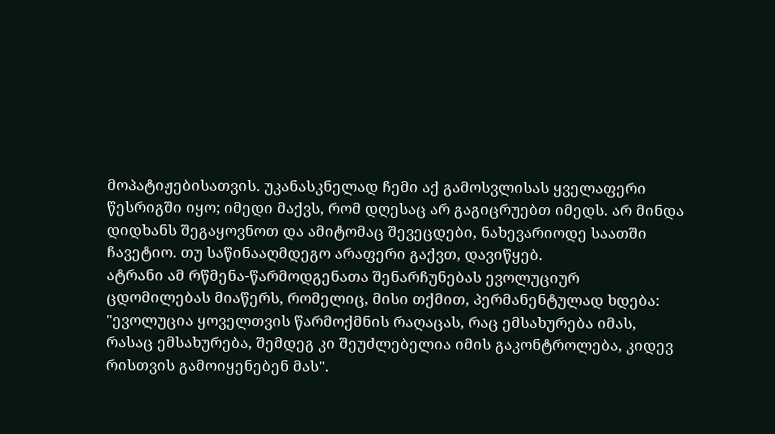მოპატიჟებისათვის. უკანასკნელად ჩემი აქ გამოსვლისას ყველაფერი წესრიგში იყო; იმედი მაქვს, რომ დღესაც არ გაგიცრუებთ იმედს. არ მინდა დიდხანს შეგაყოვნოთ და ამიტომაც შევეცდები, ნახევარიოდე საათში ჩავეტიო. თუ საწინააღმდეგო არაფერი გაქვთ, დავიწყებ.
ატრანი ამ რწმენა-წარმოდგენათა შენარჩუნებას ევოლუციურ ცდომილებას მიაწერს, რომელიც, მისი თქმით, პერმანენტულად ხდება: "ევოლუცია ყოველთვის წარმოქმნის რაღაცას, რაც ემსახურება იმას, რასაც ემსახურება, შემდეგ კი შეუძლებელია იმის გაკონტროლება, კიდევ რისთვის გამოიყენებენ მას".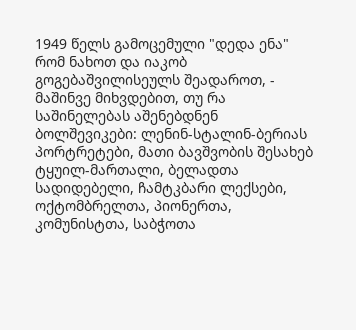1949 წელს გამოცემული "დედა ენა" რომ ნახოთ და იაკობ გოგებაშვილისეულს შეადაროთ, - მაშინვე მიხვდებით, თუ რა საშინელებას აშენებდნენ ბოლშევიკები: ლენინ-სტალინ-ბერიას პორტრეტები, მათი ბავშვობის შესახებ ტყუილ-მართალი, ბელადთა სადიდებელი, ჩამტკბარი ლექსები, ოქტომბრელთა, პიონერთა, კომუნისტთა, საბჭოთა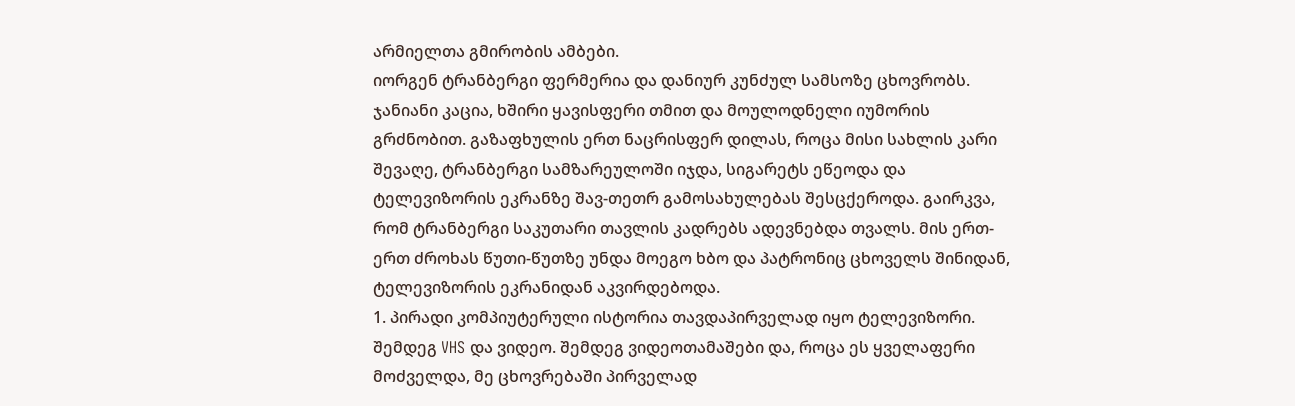არმიელთა გმირობის ამბები.
იორგენ ტრანბერგი ფერმერია და დანიურ კუნძულ სამსოზე ცხოვრობს. ჯანიანი კაცია, ხშირი ყავისფერი თმით და მოულოდნელი იუმორის გრძნობით. გაზაფხულის ერთ ნაცრისფერ დილას, როცა მისი სახლის კარი შევაღე, ტრანბერგი სამზარეულოში იჯდა, სიგარეტს ეწეოდა და ტელევიზორის ეკრანზე შავ-თეთრ გამოსახულებას შესცქეროდა. გაირკვა, რომ ტრანბერგი საკუთარი თავლის კადრებს ადევნებდა თვალს. მის ერთ-ერთ ძროხას წუთი-წუთზე უნდა მოეგო ხბო და პატრონიც ცხოველს შინიდან, ტელევიზორის ეკრანიდან აკვირდებოდა.
1. პირადი კომპიუტერული ისტორია თავდაპირველად იყო ტელევიზორი. შემდეგ VHS და ვიდეო. შემდეგ ვიდეოთამაშები და, როცა ეს ყველაფერი მოძველდა, მე ცხოვრებაში პირველად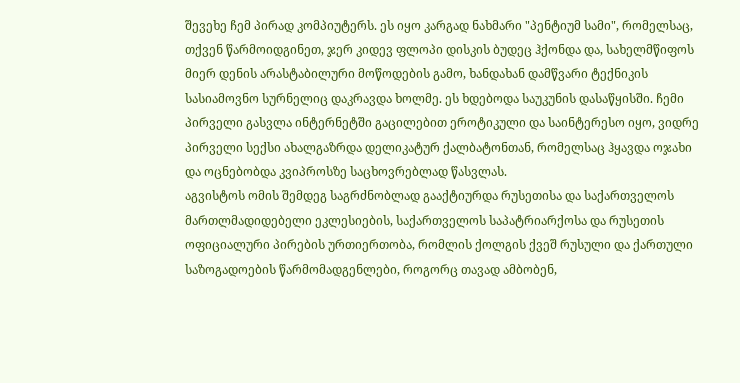შევეხე ჩემ პირად კომპიუტერს. ეს იყო კარგად ნახმარი "პენტიუმ სამი", რომელსაც, თქვენ წარმოიდგინეთ, ჯერ კიდევ ფლოპი დისკის ბუდეც ჰქონდა და, სახელმწიფოს მიერ დენის არასტაბილური მოწოდების გამო, ხანდახან დამწვარი ტექნიკის სასიამოვნო სურნელიც დაკრავდა ხოლმე. ეს ხდებოდა საუკუნის დასაწყისში. ჩემი პირველი გასვლა ინტერნეტში გაცილებით ეროტიკული და საინტერესო იყო, ვიდრე პირველი სექსი ახალგაზრდა დელიკატურ ქალბატონთან, რომელსაც ჰყავდა ოჯახი და ოცნებობდა კვიპროსზე საცხოვრებლად წასვლას.
აგვისტოს ომის შემდეგ საგრძნობლად გააქტიურდა რუსეთისა და საქართველოს მართლმადიდებელი ეკლესიების, საქართველოს საპატრიარქოსა და რუსეთის ოფიციალური პირების ურთიერთობა, რომლის ქოლგის ქვეშ რუსული და ქართული საზოგადოების წარმომადგენლები, როგორც თავად ამბობენ,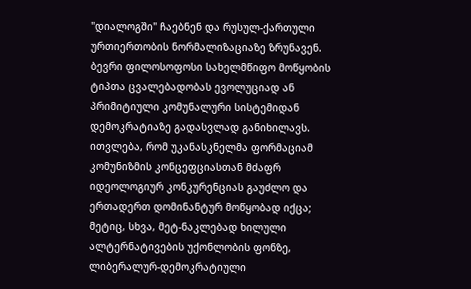"დიალოგში" ჩაებნენ და რუსულ-ქართული ურთიერთობის ნორმალიზაციაზე ზრუნავენ.
ბევრი ფილოსოფოსი სახელმწიფო მოწყობის ტიპთა ცვალებადობას ევოლუციად ან პრიმიტიული კომუნალური სისტემიდან დემოკრატიაზე გადასვლად განიხილავს. ითვლება, რომ უკანასკნელმა ფორმაციამ კომუნიზმის კონცეფციასთან მძაფრ იდეოლოგიურ კონკურენციას გაუძლო და ერთადერთ დომინანტურ მოწყობად იქცა; მეტიც, სხვა, მეტ-ნაკლებად ხილული ალტერნატივების უქონლობის ფონზე, ლიბერალურ-დემოკრატიული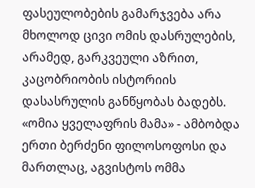ფასეულობების გამარჯვება არა მხოლოდ ცივი ომის დასრულების, არამედ, გარკვეული აზრით, კაცობრიობის ისტორიის დასასრულის განწყობას ბადებს.
«ომია ყველაფრის მამა» - ამბობდა ერთი ბერძენი ფილოსოფოსი და მართლაც, აგვისტოს ომმა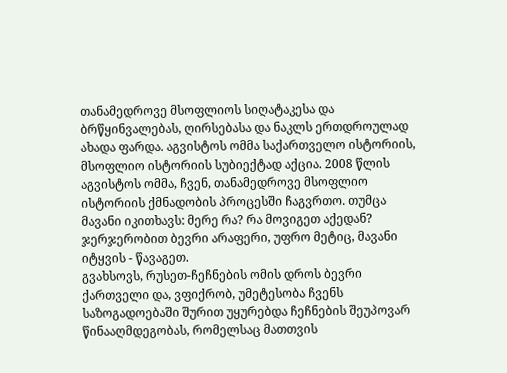თანამედროვე მსოფლიოს სიღატაკესა და ბრწყინვალებას, ღირსებასა და ნაკლს ერთდროულად ახადა ფარდა. აგვისტოს ომმა საქართველო ისტორიის, მსოფლიო ისტორიის სუბიექტად აქცია. 2008 წლის აგვისტოს ომმა, ჩვენ, თანამედროვე მსოფლიო ისტორიის ქმნადობის პროცესში ჩაგვრთო. თუმცა მავანი იკითხავს: მერე რა? რა მოვიგეთ აქედან? ჯერჯერობით ბევრი არაფერი, უფრო მეტიც, მავანი იტყვის - წავაგეთ.
გვახსოვს, რუსეთ-ჩეჩნების ომის დროს ბევრი ქართველი და, ვფიქრობ, უმეტესობა ჩვენს საზოგადოებაში შურით უყურებდა ჩეჩნების შეუპოვარ წინააღმდეგობას, რომელსაც მათთვის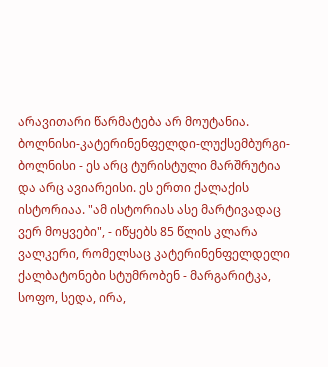არავითარი წარმატება არ მოუტანია.
ბოლნისი-კატერინენფელდი-ლუქსემბურგი-ბოლნისი - ეს არც ტურისტული მარშრუტია და არც ავიარეისი. ეს ერთი ქალაქის ისტორიაა. "ამ ისტორიას ასე მარტივადაც ვერ მოყვები", - იწყებს 85 წლის კლარა ვალკერი, რომელსაც კატერინენფელდელი ქალბატონები სტუმრობენ - მარგარიტკა, სოფო, სედა, ირა,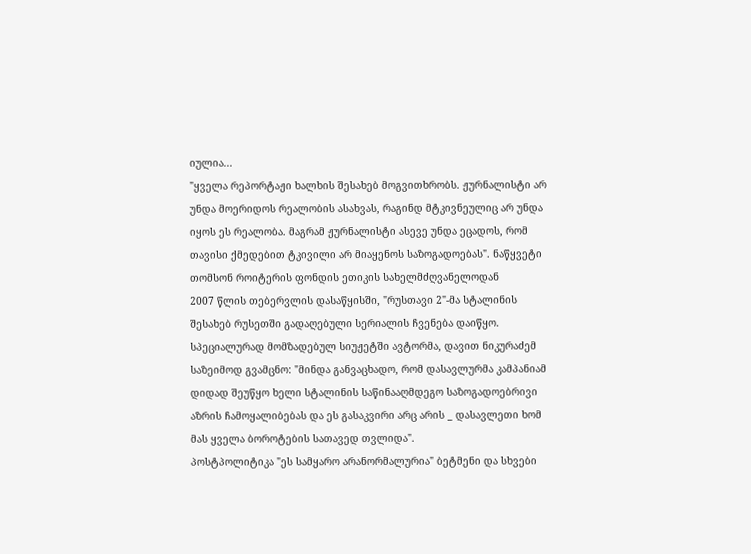იულია...
"ყველა რეპორტაჟი ხალხის შესახებ მოგვითხრობს. ჟურნალისტი არ უნდა მოერიდოს რეალობის ასახვას, რაგინდ მტკივნეულიც არ უნდა იყოს ეს რეალობა. მაგრამ ჟურნალისტი ასევე უნდა ეცადოს, რომ თავისი ქმედებით ტკივილი არ მიაყენოს საზოგადოებას". ნაწყვეტი თომსონ როიტერის ფონდის ეთიკის სახელმძღვანელოდან
2007 წლის თებერვლის დასაწყისში, "რუსთავი 2"-მა სტალინის შესახებ რუსეთში გადაღებული სერიალის ჩვენება დაიწყო. სპეციალურად მომზადებულ სიუჟეტში ავტორმა, დავით ნიკურაძემ საზეიმოდ გვამცნო: "მინდა განვაცხადო, რომ დასავლურმა კამპანიამ დიდად შეუწყო ხელი სტალინის საწინააღმდეგო საზოგადოებრივი აზრის ჩამოყალიბებას და ეს გასაკვირი არც არის _ დასავლეთი ხომ მას ყველა ბოროტების სათავედ თვლიდა".
პოსტპოლიტიკა "ეს სამყარო არანორმალურია" ბეტმენი და სხვები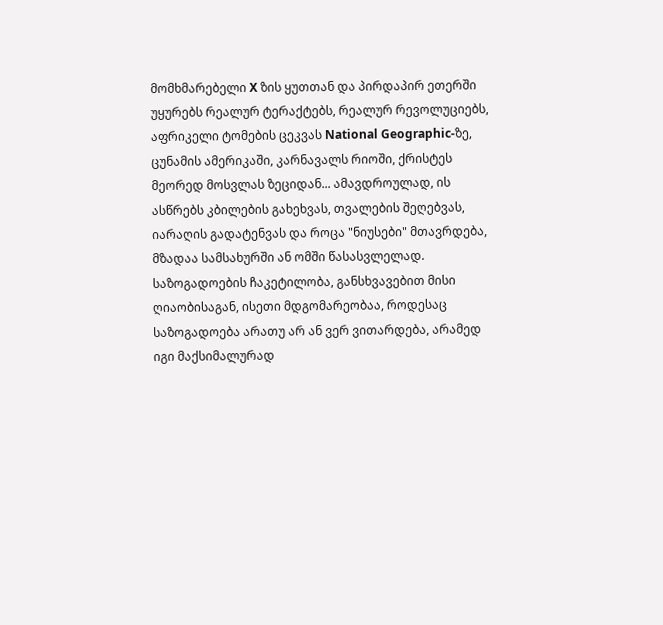მომხმარებელი X ზის ყუთთან და პირდაპირ ეთერში უყურებს რეალურ ტერაქტებს, რეალურ რევოლუციებს, აფრიკელი ტომების ცეკვას National Geographic-ზე, ცუნამის ამერიკაში, კარნავალს რიოში, ქრისტეს მეორედ მოსვლას ზეციდან... ამავდროულად, ის ასწრებს კბილების გახეხვას, თვალების შეღებვას, იარაღის გადატენვას და როცა "ნიუსები" მთავრდება, მზადაა სამსახურში ან ომში წასასვლელად.
საზოგადოების ჩაკეტილობა, განსხვავებით მისი ღიაობისაგან, ისეთი მდგომარეობაა, როდესაც საზოგადოება არათუ არ ან ვერ ვითარდება, არამედ იგი მაქსიმალურად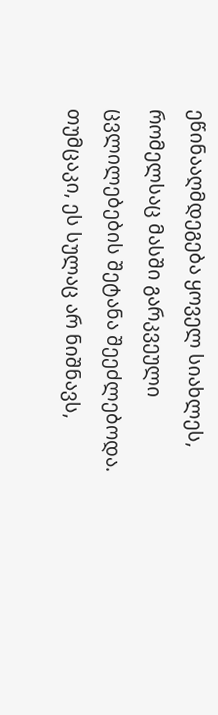ეწინააღმდეგება ყოველ სიახლეს, რომელსაც მასში გარკვეული ცვლილებების შეტანა შეეძლებოდა. თუმცაკი, ეს სულაც არ ნიშნავს,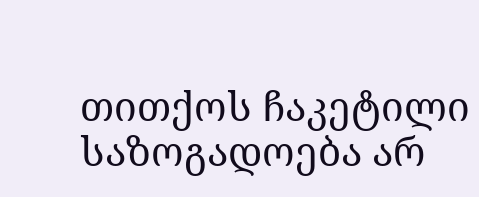თითქოს ჩაკეტილი საზოგადოება არ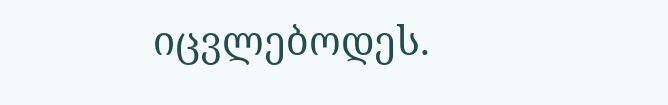იცვლებოდეს.